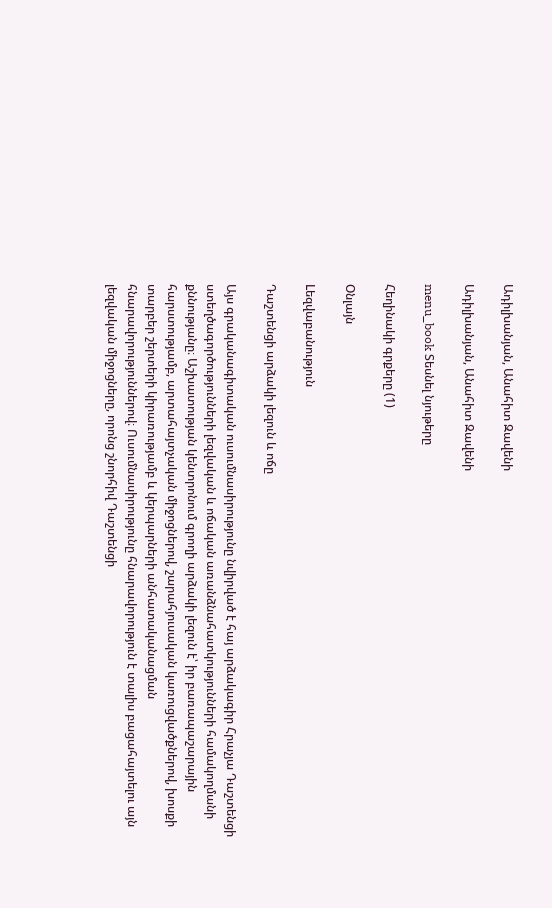Ադիլխանյան, Անահիտ Զավենի

Ադիլխանյան, Անահիտ Զավենի

menu_book Տեսնել նյութերը

Հեղինակի գրքերը (1)

Օնլայն

Lեզվաբանություն

Դաշտենցի արձակի լեզուն և ոճը

Այս գրականագիտական ուսումնասիրությունը նվիրված է հայ արձակագիր Հրաչյա Դաշտենցի ստեղծագործությունների լեզվական և ոճական առանձնահատկությունների համակողմանի քննությանը։ Աշխատության կենտրոնում գրողի արձակի լեզուն է՝ իր բառապաշարային հարստությամբ, արտահայտչական միջոցներով, շարահյուսական կառուցվածքներով, խոսքի տարբեր շերտերի կիրառությամբ և կերպարների անհատականացման հնարավորություններով։ Ուսումնասիրությունը հնարավորություն է տալիս բացահայտելու այն լեզվական միջոցները, որոնց շնորհիվ Դաշտենցի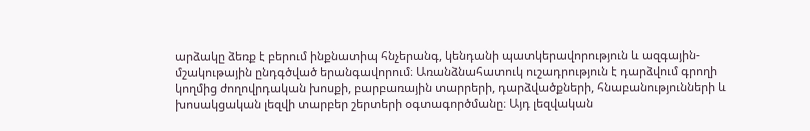արձակը ձեռք է բերում ինքնատիպ հնչերանգ, կենդանի պատկերավորություն և ազգային-մշակութային ընդգծված երանգավորում։ Առանձնահատուկ ուշադրություն է դարձվում գրողի կողմից ժողովրդական խոսքի, բարբառային տարրերի, դարձվածքների, հնաբանությունների և խոսակցական լեզվի տարբեր շերտերի օգտագործմանը։ Այդ լեզվական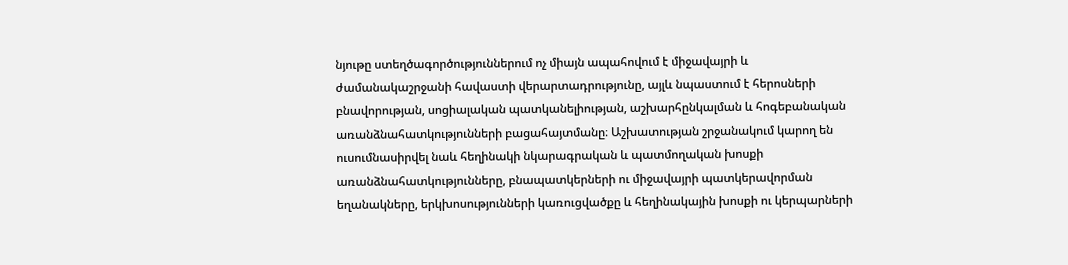նյութը ստեղծագործություններում ոչ միայն ապահովում է միջավայրի և ժամանակաշրջանի հավաստի վերարտադրությունը, այլև նպաստում է հերոսների բնավորության, սոցիալական պատկանելիության, աշխարհընկալման և հոգեբանական առանձնահատկությունների բացահայտմանը։ Աշխատության շրջանակում կարող են ուսումնասիրվել նաև հեղինակի նկարագրական և պատմողական խոսքի առանձնահատկությունները, բնապատկերների ու միջավայրի պատկերավորման եղանակները, երկխոսությունների կառուցվածքը և հեղինակային խոսքի ու կերպարների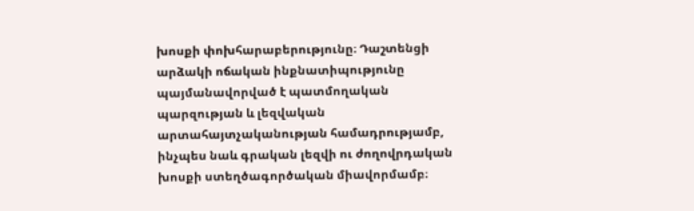խոսքի փոխհարաբերությունը։ Դաշտենցի արձակի ոճական ինքնատիպությունը պայմանավորված է պատմողական պարզության և լեզվական արտահայտչականության համադրությամբ, ինչպես նաև գրական լեզվի ու ժողովրդական խոսքի ստեղծագործական միավորմամբ։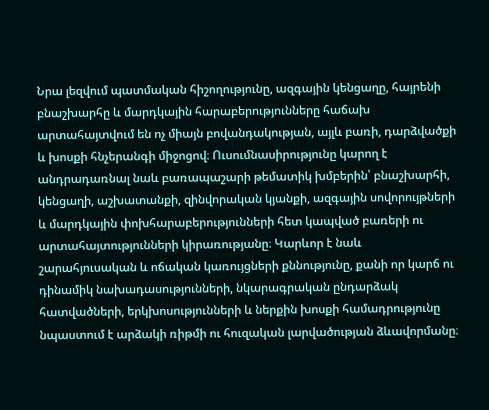Նրա լեզվում պատմական հիշողությունը, ազգային կենցաղը, հայրենի բնաշխարհը և մարդկային հարաբերությունները հաճախ արտահայտվում են ոչ միայն բովանդակության, այլև բառի, դարձվածքի և խոսքի հնչերանգի միջոցով։ Ուսումնասիրությունը կարող է անդրադառնալ նաև բառապաշարի թեմատիկ խմբերին՝ բնաշխարհի, կենցաղի, աշխատանքի, զինվորական կյանքի, ազգային սովորույթների և մարդկային փոխհարաբերությունների հետ կապված բառերի ու արտահայտությունների կիրառությանը։ Կարևոր է նաև շարահյուսական և ոճական կառույցների քննությունը, քանի որ կարճ ու դինամիկ նախադասությունների, նկարագրական ընդարձակ հատվածների, երկխոսությունների և ներքին խոսքի համադրությունը նպաստում է արձակի ռիթմի ու հուզական լարվածության ձևավորմանը։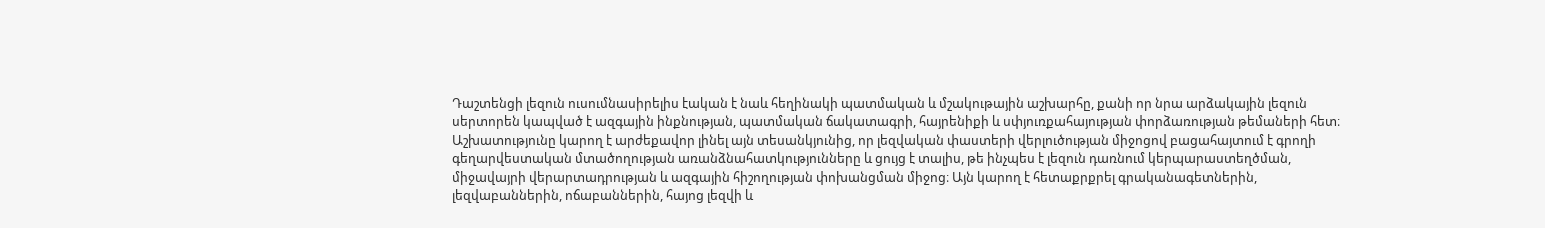Դաշտենցի լեզուն ուսումնասիրելիս էական է նաև հեղինակի պատմական և մշակութային աշխարհը, քանի որ նրա արձակային լեզուն սերտորեն կապված է ազգային ինքնության, պատմական ճակատագրի, հայրենիքի և սփյուռքահայության փորձառության թեմաների հետ։ Աշխատությունը կարող է արժեքավոր լինել այն տեսանկյունից, որ լեզվական փաստերի վերլուծության միջոցով բացահայտում է գրողի գեղարվեստական մտածողության առանձնահատկությունները և ցույց է տալիս, թե ինչպես է լեզուն դառնում կերպարաստեղծման, միջավայրի վերարտադրության և ազգային հիշողության փոխանցման միջոց։ Այն կարող է հետաքրքրել գրականագետներին, լեզվաբաններին, ոճաբաններին, հայոց լեզվի և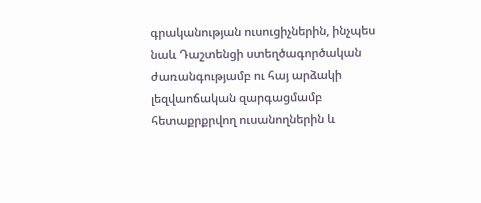գրականության ուսուցիչներին, ինչպես նաև Դաշտենցի ստեղծագործական ժառանգությամբ ու հայ արձակի լեզվաոճական զարգացմամբ հետաքրքրվող ուսանողներին և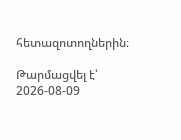հետազոտողներին։

Թարմացվել է՝ 2026-08-09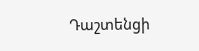Դաշտենցի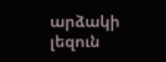արձակի լեզուն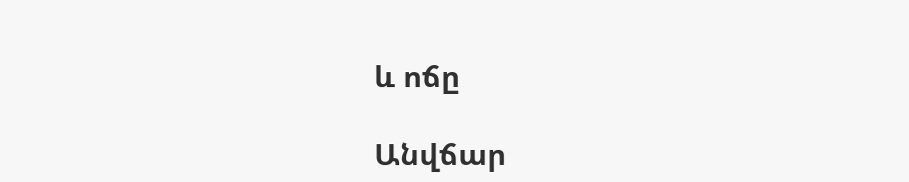և ոճը

Անվճար